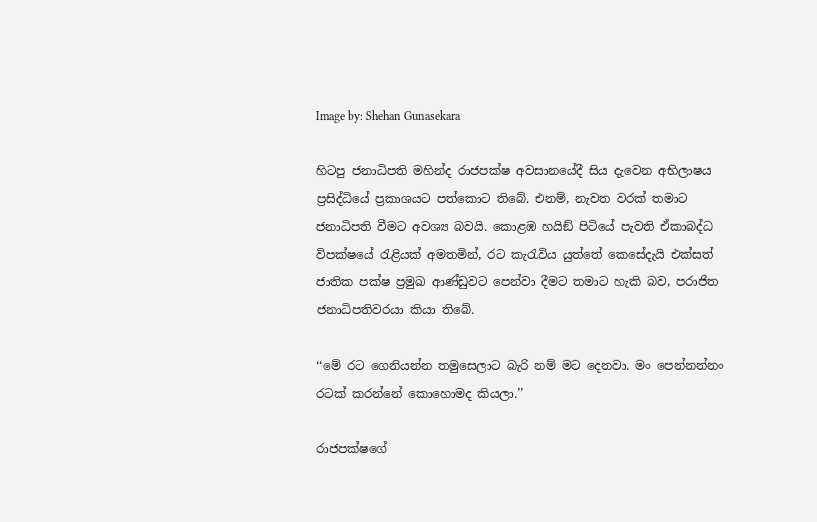Image by: Shehan Gunasekara

හිටපු ජනාධිපති මහින්ද රාජපක්ෂ අවසානයේදී සිය දැවෙන අභිලාෂය ප්‍රසිද්ධියේ ප්‍රකාශයට පත්කොට තිබේ. එනම්, නැවත වරක් තමාට ජනාධිපති වීමට අවශ්‍ය බවයි. කොළඹ හයිඞ් පිටියේ පැවති ඒකාබද්ධ විපක්ෂයේ රැළියක් අමතමින්, රට කැරැවිය යුත්තේ කෙසේදැයි එක්සත් ජාතික පක්ෂ ප්‍රමුඛ ආණ්ඩුවට පෙන්වා දීමට තමාට හැකි බව, පරාජිත ජනාධිපතිවරයා කියා තිබේ.

‘‘මේ රට ගෙනියන්න තමුසෙලාට බැරි නම් මට දෙනවා. මං පෙන්නන්නං රටක් කරන්නේ කොහොමද කියලා.’’

රාජපක්ෂගේ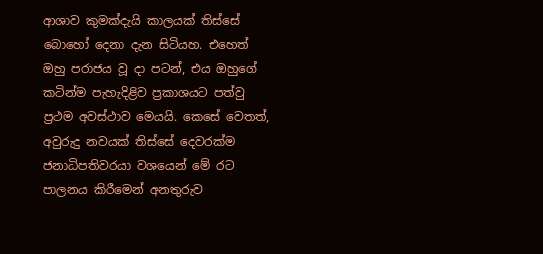ආශාව කුමක්දැයි කාලයක් තිස්සේ බොහෝ දෙනා දැන සිටියහ. එහෙත් ඔහු පරාජය වූ දා පටන්, එය ඔහුගේ කටින්ම පැහැදිළිව ප්‍රකාශයට පත්වු ප්‍රථම අවස්ථාව මෙයයි. කෙසේ වෙතත්, අවුරුදු නවයක් තිස්සේ දෙවරක්ම ජනාධිපතිවරයා වශයෙන් මේ රට පාලනය කිරීමෙන් අනතුරුව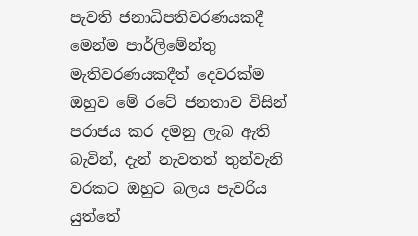පැවති ජනාධිපතිවරණයකදී මෙන්ම පාර්ලිමේන්තු මැතිවරණයකදීත් දෙවරක්ම ඔහුව මේ රටේ ජනතාව විසින් පරාජය කර දමනු ලැබ ඇති බැවින්, දැන් නැවතත් තුන්වැනි වරකට ඔහුට බලය පැවරිය යුත්තේ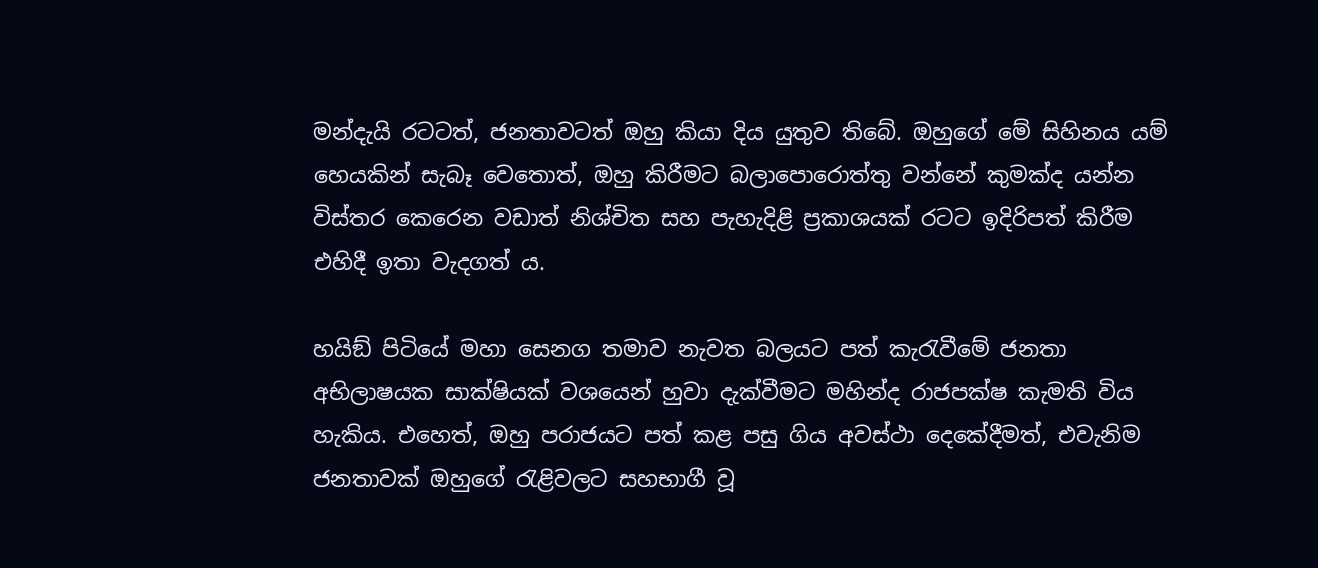මන්දැයි රටටත්, ජනතාවටත් ඔහු කියා දිය යුතුව තිබේ. ඔහුගේ මේ සිහිනය යම් හෙයකින් සැබෑ වෙතොත්, ඔහු කිරීමට බලාපොරොත්තු වන්නේ කුමක්ද යන්න විස්තර කෙරෙන වඩාත් නිශ්චිත සහ පැහැදිළි ප්‍රකාශයක් රටට ඉදිරිපත් කිරීම එහිදී ඉතා වැදගත් ය.

හයිඞ් පිටියේ මහා සෙනග තමාව නැවත බලයට පත් කැරැවීමේ ජනතා අභිලාෂයක සාක්ෂියක් වශයෙන් හුවා දැක්වීමට මහින්ද රාජපක්ෂ කැමති විය හැකිය. එහෙත්, ඔහු පරාජයට පත් කළ පසු ගිය අවස්ථා දෙකේදීමත්, එවැනිම ජනතාවක් ඔහුගේ රැළිවලට සහභාගී වූ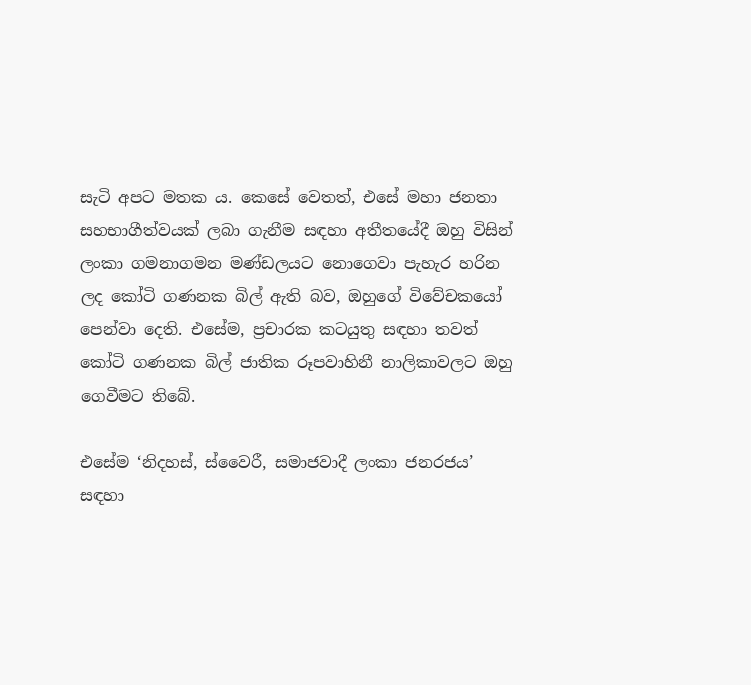සැටි අපට මතක ය. කෙසේ වෙතත්, එසේ මහා ජනතා සහභාගීත්වයක් ලබා ගැනීම සඳහා අතීතයේදී ඔහු විසින් ලංකා ගමනාගමන මණ්ඩලයට නොගෙවා පැහැර හරින ලද කෝටි ගණනක බිල් ඇති බව, ඔහුගේ විවේචකයෝ පෙන්වා දෙති. එසේම, ප්‍රචාරක කටයුතු සඳහා තවත් කෝටි ගණනක බිල් ජාතික රූපවාහිනී නාලිකාවලට ඔහු ගෙවීමට තිබේ.

එසේම ‘නිදහස්, ස්වෛරී, සමාජවාදී ලංකා ජනරජය’ සඳහා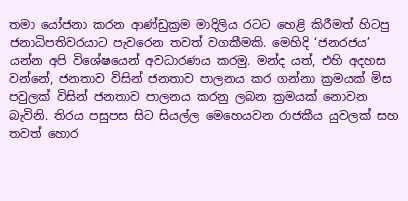තමා යෝජනා කරන ආණ්ඩුක්‍රම මාදිලිය රටට හෙළි කිරීමත් හිටපු ජනාධිපතිවරයාට පැවරෙන තවත් වගකීමකි. මෙහිදි ‘ජනරජය’ යන්න අපි විශේෂයෙන් අවධාරණය කරමු. මන්ද යත්, එහි අදහස වන්නේ, ජනතාව විසින් ජනතාව පාලනය කර ගන්නා ක්‍රමයක් මිස පවුලක් විසින් ජනතාව පාලනය කරනු ලබන ක්‍රමයක් නොවන බැවිනි. තිරය පසුපස සිට සියල්ල මෙහෙයවන රාජකීය යුවලක් සහ තවත් හොර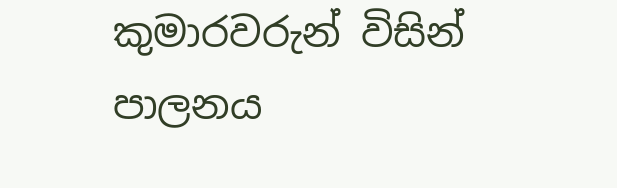කුමාරවරුන් විසින් පාලනය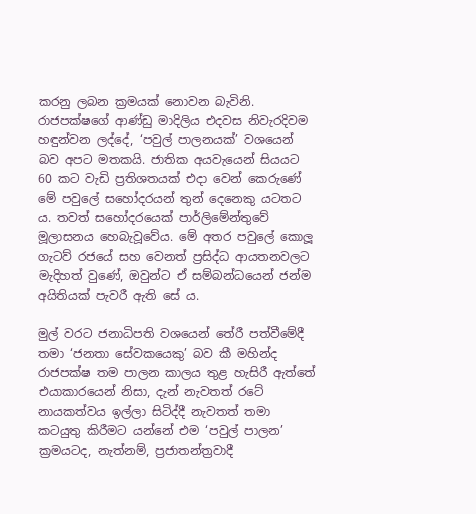කරනු ලබන ක්‍රමයක් නොවන බැවිනි. රාජපක්ෂගේ ආණ්ඩු මාදිලිය එදවස නිවැරදිවම හඳුන්වන ලද්දේ, ‘පවුල් පාලනයක්’ වශයෙන් බව අපට මතකයි. ජාතික අයවැයෙන් සියයට 60 කට වැඩි ප්‍රතිශතයක් එදා වෙන් කෙරුණේ මේ පවුලේ සහෝදරයන් තුන් දෙනෙකු යටතට ය. තවත් සහෝදරයෙක් පාර්ලිමේන්තුවේ මූලාසනය හෙබැවූවේය. මේ අතර පවුලේ කොලූ ගැටව් රජයේ සහ වෙනත් ප්‍රසිද්ධ ආයතනවලට මැදිහත් වුණේ, ඔවුන්ට ඒ සම්බන්ධයෙන් ජන්ම අයිතියක් පැවරී ඇති සේ ය.

මුල් වරට ජනාධිපති වශයෙන් තේරී පත්වීමේදී තමා ‘ජනතා සේවකයෙකු’ බව කී මහින්ද රාජපක්ෂ තම පාලන කාලය තුළ හැසිරී ඇත්තේ එයාකාරයෙන් නිසා, දැන් නැවතත් රටේ නායකත්වය ඉල්ලා සිටිද්දී නැවතත් තමා කටයුතු කිරීමට යන්නේ එම ‘පවුල් පාලන’ ක්‍රමයටද, නැත්නම්, ප්‍රජාතන්ත්‍රවාදී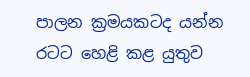පාලන ක්‍රමයකටද යන්න රටට හෙළි කළ යුතුව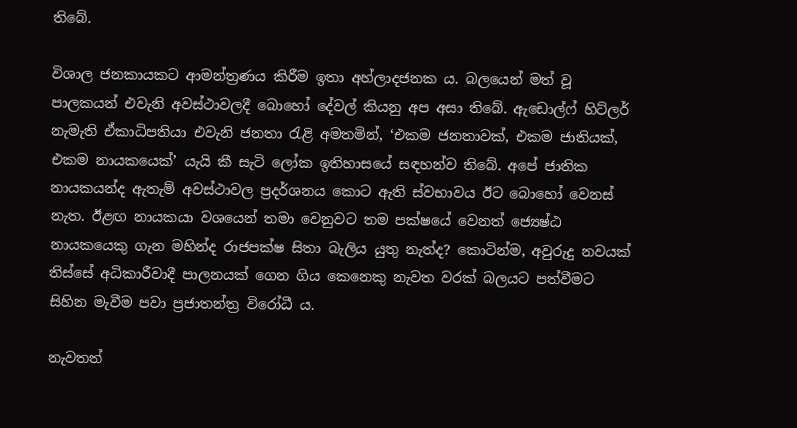තිබේ.

විශාල ජනකායකට ආමන්ත්‍රණය කිරීම ඉතා අහ්ලාදජනක ය. බලයෙන් මත් වූ පාලකයන් එවැනි අවස්ථාවලදී බොහෝ දේවල් කියනු අප අසා තිබේ. ඇඩොල්ෆ් හිට්ලර් නැමැති ඒකාධිපතියා එවැනි ජනතා රැළි අමතමින්, ‘එකම ජනතාවක්, එකම ජාතියක්, එකම නායකයෙක්’ යැයි කී සැටි ලෝක ඉතිහාසයේ සඳහන්ව තිබේ. අපේ ජාතික නායකයන්ද ඇතැම් අවස්ථාවල ප්‍රදර්ශනය කොට ඇති ස්වභාවය ඊට බොහෝ වෙනස් නැත. ඊළඟ නායකයා වශයෙන් තමා වෙනුවට තම පක්ෂයේ වෙනත් ජ්‍යෙෂ්ඨ නායකයෙකු ගැන මහින්ද රාජපක්ෂ සිතා බැලිය යුතු නැත්ද? කොටින්ම, අවුරුදු නවයක් තිස්සේ අධිකාරීවාදී පාලනයක් ගෙන ගිය කෙනෙකු නැවත වරක් බලයට පත්වීමට සිහින මැවීම පවා ප්‍රජාතන්ත්‍ර විරෝධී ය.

නැවතත්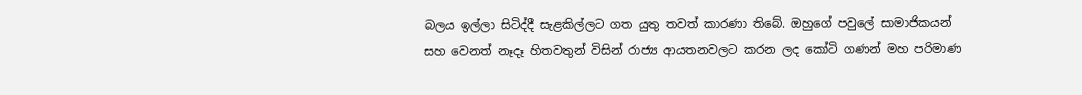බලය ඉල්ලා සිටිද්දී සැළකිල්ලට ගත යුතු තවත් කාරණා තිබේ. ඔහුගේ පවුලේ සාමාජිකයන් සහ වෙනත් නෑදෑ හිතවතුන් විසින් රාජ්‍ය ආයතනවලට කරන ලද කෝටි ගණන් මහ පරිමාණ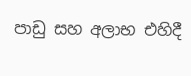පාඩු සහ අලාභ එහිදී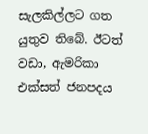සැලකිල්ලට ගත යුතුව තිබේ. ඊටත් වඩා, ඇමරිකා එක්සත් ජනපදය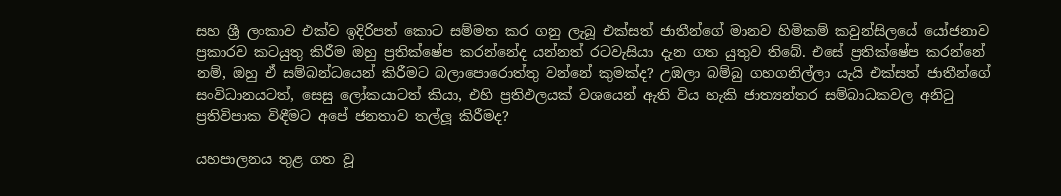සහ ශ්‍රී ලංකාව එක්ව ඉදිරිපත් කොට සම්මත කර ගනු ලැබූ එක්සත් ජාතීන්ගේ මානව හිමිකම් කවුන්සිලයේ යෝජනාව ප්‍රකාරව කටයුතු කිරීම ඔහු ප්‍රතික්ෂේප කරන්නේද යන්නත් රටවැසියා දැන ගත යුතුව තිබේ. එසේ ප්‍රතික්ෂේප කරන්නේ නම්, ඔහු ඒ සම්බන්ධයෙන් කිරීමට බලාපොරොත්තු වන්නේ කුමක්ද? උඹලා බම්බු ගහගනිල්ලා යැයි එක්සත් ජාතීන්ගේ සංවිධානයටත්, සෙසු ලෝකයාටත් කියා, එහි ප්‍රතිඵලයක් වශයෙන් ඇති විය හැකි ජාත්‍යන්තර සම්බාධකවල අනිටු ප්‍රතිවිපාක විඳීමට අපේ ජනතාව තල්ලූ කිරීමද?

යහපාලනය තුළ ගත වූ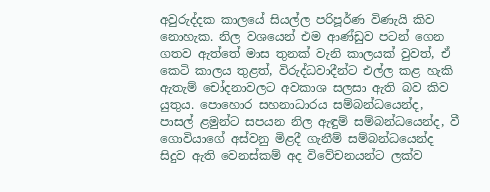අවුරුද්දක කාලයේ සියල්ල පරිපූර්ණ විණැයි කිව නොහැක. නිල වශයෙන් එම ආණ්ඩුව පටන් ගෙන ගතව ඇත්තේ මාස තුනක් වැනි කාලයක් වුවත්, ඒ කෙටි කාලය තුළත්, විරුද්ධවාදීන්ට එල්ල කළ හැකි ඇතැම් චෝදනාවලට අවකාශ සලසා ඇති බව කිව යුතුය. පොහොර සහනාධාරය සම්බන්ධයෙන්ද, පාසල් ළමුන්ට සපයන නිල ඇඳුම් සම්බන්ධයෙන්ද, වී ගොවියාගේ අස්වනු මිළදී ගැනීම් සම්බන්ධයෙන්ද සිදුව ඇති වෙනස්කම් අද විවේචනයන්ට ලක්ව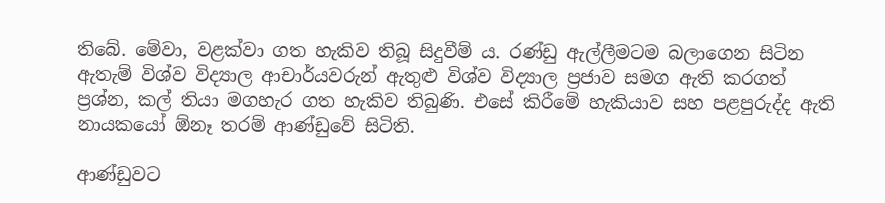තිබේ. මේවා, වළක්වා ගත හැකිව තිබූ සිදුවීම් ය. රණ්ඩු ඇල්ලීමටම බලාගෙන සිටින ඇතැම් විශ්ව විද්‍යාල ආචාර්යවරුන් ඇතුළු විශ්ව විද්‍යාල ප්‍රජාව සමග ඇති කරගත් ප්‍රශ්න, කල් තියා මගහැර ගත හැකිව තිබුණි. එසේ කිරීමේ හැකියාව සහ පළපුරුද්ද ඇති නායකයෝ ඕනෑ තරම් ආණ්ඩුවේ සිටිති.

ආණ්ඩුවට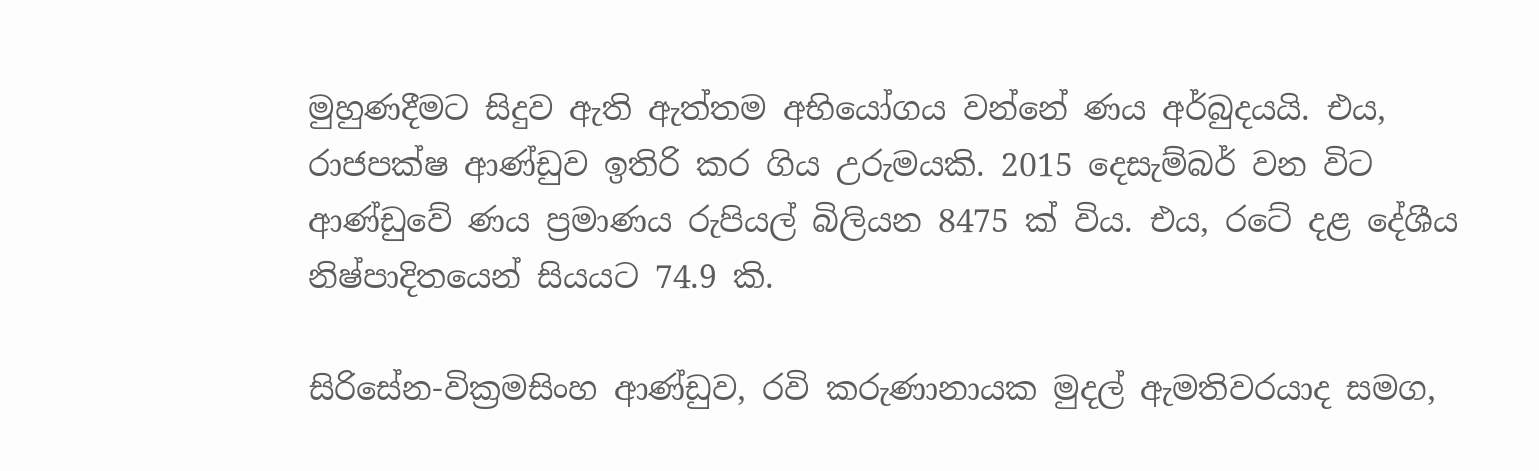මුහුණදීමට සිදුව ඇති ඇත්තම අභියෝගය වන්නේ ණය අර්බුදයයි. එය, රාජපක්ෂ ආණ්ඩුව ඉතිරි කර ගිය උරුමයකි. 2015 දෙසැම්බර් වන විට ආණ්ඩුවේ ණය ප්‍රමාණය රුපියල් බිලියන 8475 ක් විය. එය, රටේ දළ දේශීය නිෂ්පාදිතයෙන් සියයට 74.9 කි.

සිරිසේන-වික්‍රමසිංහ ආණ්ඩුව, රවි කරුණානායක මුදල් ඇමතිවරයාද සමග,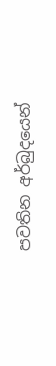පවතින අර්බුදයෙන්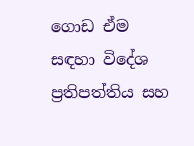ගොඩ ඒම සඳහා විදේශ ප්‍රතිපත්තිය සහ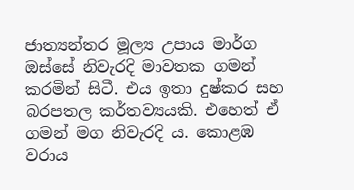ජාත්‍යන්තර මූල්‍ය උපාය මාර්ග ඔස්සේ නිවැරදි මාවතක ගමන් කරමින් සිටී. එය ඉතා දුෂ්කර සහ බරපතල කර්තව්‍යයකි. එහෙත් ඒ ගමන් මග නිවැරදි ය. කොළඹ වරාය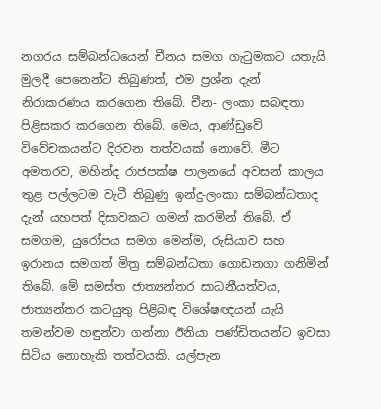නගරය සම්බන්ධයෙන් චීනය සමග ගැටුමකට යතැයි මුලදී පෙනෙන්ට තිබුණත්, එම ප්‍රශ්න දැන් නිරාකරණය කරගෙන තිබේ. චීන- ලංකා සබඳතා පිළිසකර කරගෙන තිබේ. මෙය, ආණ්ඩුවේ විවේචකයන්ට දිරවන තත්වයක් නොවේ. මීට අමතරව, මහින්ද රාජපක්ෂ පාලනයේ අවසන් කාලය තුළ පල්ලටම වැටී තිබුණු ඉන්දු-ලංකා සම්බන්ධතාද දැන් යහපත් දිසාවකට ගමන් කරමින් තිබේ. ඒ සමගම, යුරෝපය සමග මෙන්ම, රුසියාව සහ ඉරානය සමගත් මිත්‍ර සම්බන්ධතා ගොඩනගා ගනිමින් තිබේ. මේ සමස්ත ජාත්‍යන්තර සාධනීයත්වය, ජාත්‍යන්තර කටයුතු පිළිබඳ විශේෂඥයන් යැයි තමන්වම හඳුන්වා ගන්නා ඊනියා පණ්ඩිතයන්ට ඉවසා සිටිය නොහැකි තත්වයකි. යල්පැන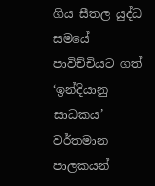ගිය සීතල යුද්ධ සමයේ පාවිච්චියට ගත් ‘ඉන්දියානු සාධකය’ වර්තමාන පාලකයන්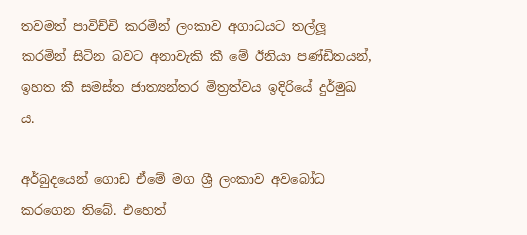තවමත් පාවිච්චි කරමින් ලංකාව අගාධයට තල්ලූ කරමින් සිටින බවට අනාවැකි කී මේ ඊනියා පණ්ඩිතයන්, ඉහත කී සමස්ත ජාත්‍යන්තර මිත්‍රත්වය ඉදිරියේ දුර්මුඛ ය.

අර්බුදයෙන් ගොඩ ඒමේ මග ශ්‍රී ලංකාව අවබෝධ කරගෙන තිබේ. එහෙත්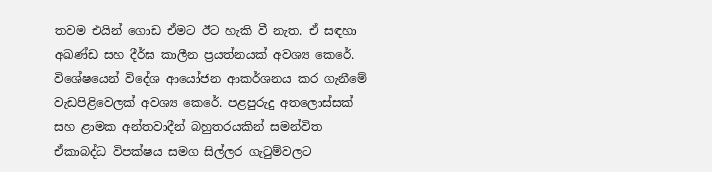තවම එයින් ගොඩ ඒමට ඊට හැකි වී නැත. ඒ සඳහා අඛණ්ඩ සහ දීර්ඝ කාලීන ප්‍රයත්නයක් අවශ්‍ය කෙරේ. විශේෂයෙන් විදේශ ආයෝජන ආකර්ශනය කර ගැනීමේ වැඩපිළිවෙලක් අවශ්‍ය කෙරේ. පළපුරුදු අතලොස්සක් සහ ළාමක අන්තවාදීන් බහුතරයකින් සමන්විත ඒකාබද්ධ විපක්ෂය සමග සිල්ලර ගැටුම්වලට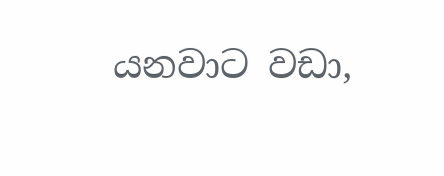යනවාට වඩා,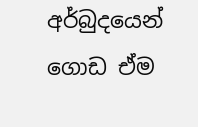අර්බුදයෙන් ගොඩ ඒම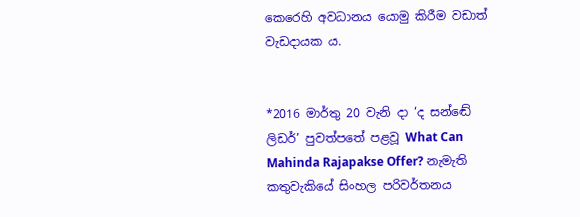කෙරෙහි අවධානය යොමු කිරීම වඩාත් වැඩදායක ය.


*2016 මාර්තු 20 වැනි දා ‘ද සන්ඬේ ලිඩර්’ පුවත්පතේ පළවූ What Can Mahinda Rajapakse Offer? නැමැති කතුවැකියේ සිංහල පරිවර්තනය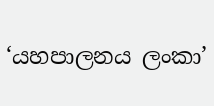‘යහපාලනය ලංකා’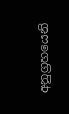අනුග්‍රහයෙනි